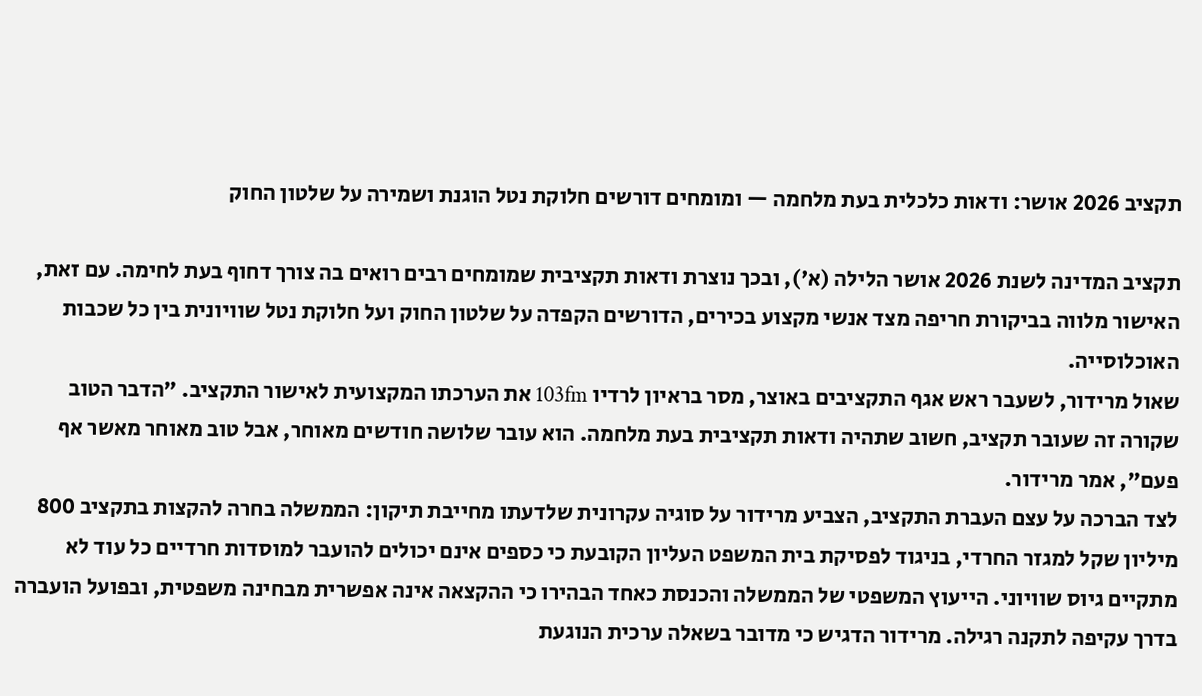תקציב 2026 אושר: ודאות כלכלית בעת מלחמה — ומומחים דורשים חלוקת נטל הוגנת ושמירה על שלטון החוק

תקציב המדינה לשנת 2026 אושר הלילה (א'), ובכך נוצרת ודאות תקציבית שמומחים רבים רואים בה צורך דחוף בעת לחימה. עם זאת, האישור מלווה בביקורת חריפה מצד אנשי מקצוע בכירים, הדורשים הקפדה על שלטון החוק ועל חלוקת נטל שוויונית בין כל שכבות האוכלוסייה.
שאול מרידור, לשעבר ראש אגף התקציבים באוצר, מסר בראיון לרדיו 103fm את הערכתו המקצועית לאישור התקציב. "הדבר הטוב שקורה זה שעובר תקציב, חשוב שתהיה ודאות תקציבית בעת מלחמה. הוא עובר שלושה חודשים מאוחר, אבל טוב מאוחר מאשר אף פעם", אמר מרידור.
לצד הברכה על עצם העברת התקציב, הצביע מרידור על סוגיה עקרונית שלדעתו מחייבת תיקון: הממשלה בחרה להקצות בתקציב 800 מיליון שקל למגזר החרדי, בניגוד לפסיקת בית המשפט העליון הקובעת כי כספים אינם יכולים להועבר למוסדות חרדיים כל עוד לא מתקיים גיוס שוויוני. הייעוץ המשפטי של הממשלה והכנסת כאחד הבהירו כי ההקצאה אינה אפשרית מבחינה משפטית, ובפועל הועברה בדרך עקיפה לתקנה רגילה. מרידור הדגיש כי מדובר בשאלה ערכית הנוגעת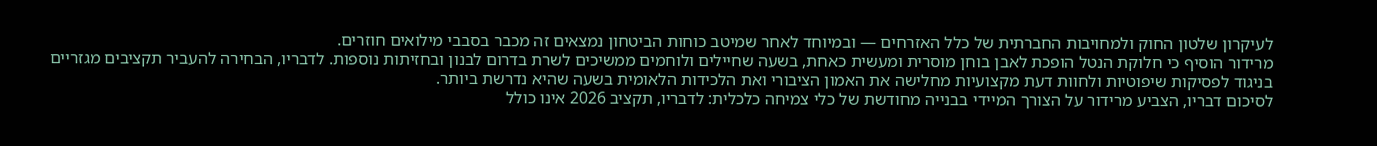לעיקרון שלטון החוק ולמחויבות החברתית של כלל האזרחים — ובמיוחד לאחר שמיטב כוחות הביטחון נמצאים זה מכבר בסבבי מילואים חוזרים.
מרידור הוסיף כי חלוקת הנטל הופכת לאבן בוחן מוסרית ומעשית כאחת, בשעה שחיילים ולוחמים ממשיכים לשרת בדרום לבנון ובחזיתות נוספות. לדבריו, הבחירה להעביר תקציבים מגזריים בניגוד לפסיקות שיפוטיות ולחוות דעת מקצועיות מחלישה את האמון הציבורי ואת הלכידות הלאומית בשעה שהיא נדרשת ביותר.
לסיכום דבריו, הצביע מרידור על הצורך המיידי בבנייה מחודשת של כלי צמיחה כלכלית: לדבריו, תקציב 2026 אינו כולל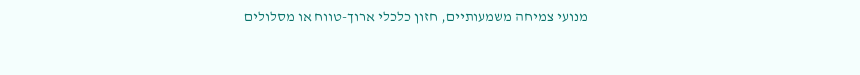מנועי צמיחה משמעותיים, חזון כלכלי ארוך-טווח או מסלולים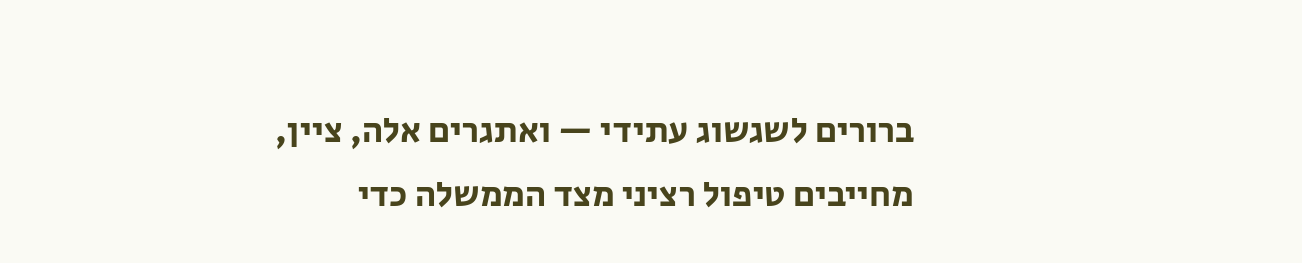ברורים לשגשוג עתידי — ואתגרים אלה, ציין, מחייבים טיפול רציני מצד הממשלה כדי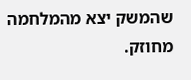שהמשק יצא מהמלחמה מחוזק.